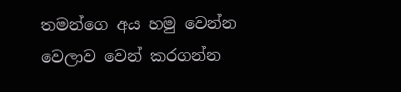තමන්ගෙ අය හමු වෙන්න වෙලාව වෙන් කරගන්න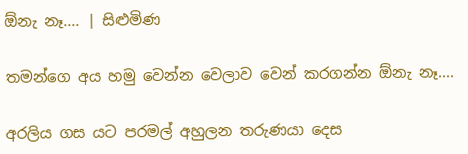ඕනැ නෑ.... | සිළුමිණ

තමන්ගෙ අය හමු වෙන්න වෙලාව වෙන් කරගන්න ඕනැ නෑ....

අරලිය ගස යට පරමල් අහුලන තරුණයා දෙස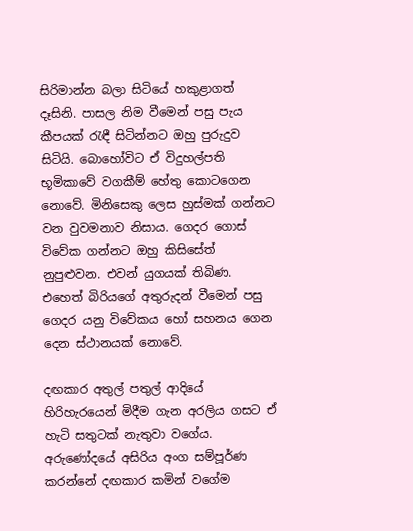සිරිමාන්න බලා සිටියේ හකුළාගත් දෑසිනි. පාසල නිම වීමෙන් පසු පැය කීපයක් රැඳී සිටින්නට ඔහු පුරුදුව සිටියි. බොහෝවිට ඒ විදුහල්පති භූමිකාවේ වගකීම් හේතු කොටගෙන නොවේ. මිනිසෙකු ලෙස හුස්මක් ගන්නට වන වුවමනාව නිසාය. ගෙදර ගොස් විවේක ගන්නට ඔහු කිසිසේත් නුපුළුවන. එවන් යුගයක් තිබිණ. එහෙත් බිරිය‍ගේ අතුරුදන් වීමෙන් පසු ගෙදර යනු විවේකය හෝ සහනය ගෙන දෙන ස්ථානයක් නොවේ.

දඟකාර අතුල් පතුල් ආදියේ හිරිහැරයෙන් මිදීම ගැන අරලිය ගසට ඒ හැටි සතුටක් නැතුවා වගේය. අරුණෝදයේ අසිරිය අංග සම්පූර්ණ කරන්නේ දඟකාර කමින් වගේම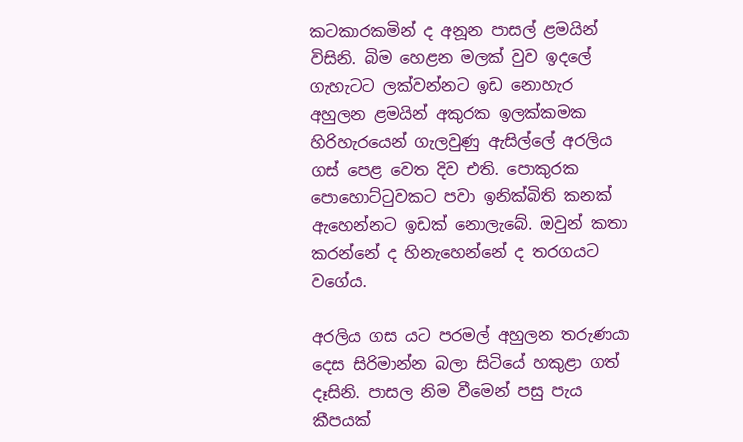කටකාරකමින් ද අනූන පාසල් ළමයින් විසිනි. බිම හෙළන මලක් වුව ඉදලේ ගැහැටට ලක්වන්නට ඉඩ නොහැර අහුලන ළමයින් අකුරක ඉලක්කමක හිරිහැරයෙන් ගැලවුණු ඇසිල්ලේ අරලිය ගස් පෙළ වෙත දිව එති. පොකුරක පොහොට්ටුවකට පවා ඉනික්බිති කනක් ඇහෙන්නට ඉඩක් නොලැබේ. ඔවුන් කතා කරන්නේ ද හිනැහෙන්නේ ද තරගයට වගේය.

අරලිය ගස යට පරමල් අහුලන තරුණයා දෙස සිරිමාන්න බලා සිටියේ හකුළා ගත් දෑසිනි. පාසල නිම වීමෙන් පසු පැය කීපයක්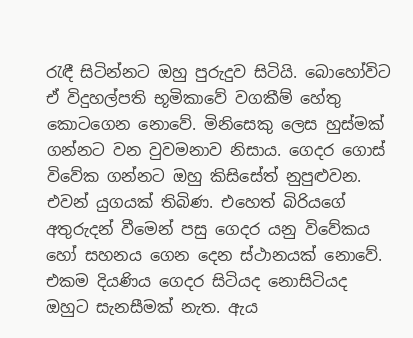රැඳී සිටින්නට ඔහු පුරුදුව සිටියි. බොහෝවිට ඒ විදුහල්පති භූමිකාවේ වගකීම් හේතු කොටගෙන නොවේ. මිනිසෙකු ලෙස හුස්මක් ගන්නට වන වුවමනාව නිසාය. ගෙදර ගොස් විවේක ගන්නට ඔහු කිසිසේත් නුපුළුවන. එවන් යුගයක් තිබිණ. එහෙත් බිරියගේ අතුරුදන් වීමෙන් පසු ගෙදර යනු විවේකය හෝ සහනය ගෙන දෙන ස්ථානයක් නොවේ. එකම දියණිය ගෙදර සිටියද නොසිටියද ඔහුට සැනසීමක් නැත. ඇය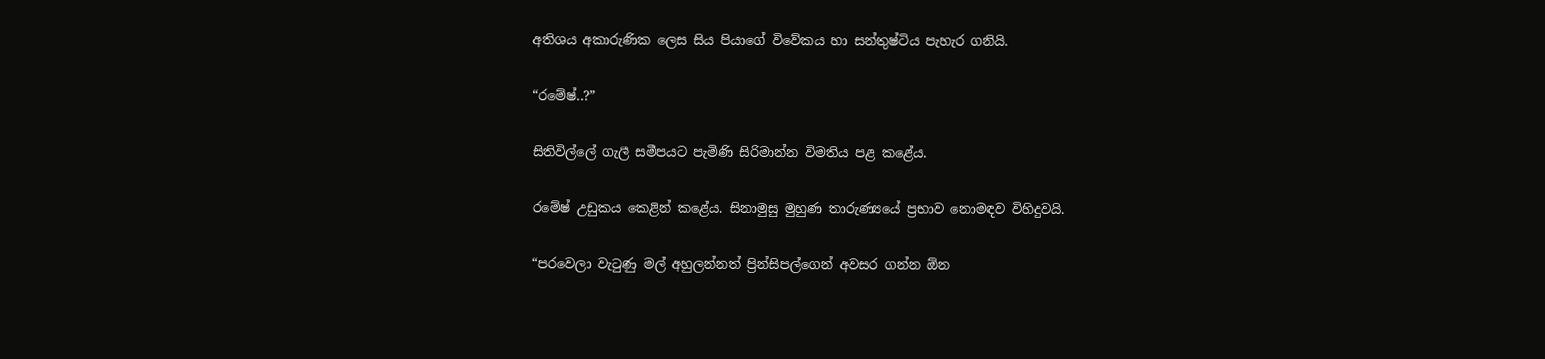අතිශය අකාරුණික ලෙස සිය පියාගේ විවේකය හා සන්තුෂ්ටිය පැහැර ගනියි.

“රමේෂ්..?”

සිතිවිල්ලේ ගැලී සමීපයට පැමිණි සිරිමාන්න විමතිය පළ කළේය.

රමේෂ් උඩුකය කෙළින් කළේය. සිනාමුසු මුහුණ තාරුණ්‍යයේ ප්‍රභාව නොමඳව විහිදුවයි.

“පරවෙලා වැටුණු මල් අහුලන්නත් ප්‍රින්සිපල්ගෙන් අවසර ගන්න ඕන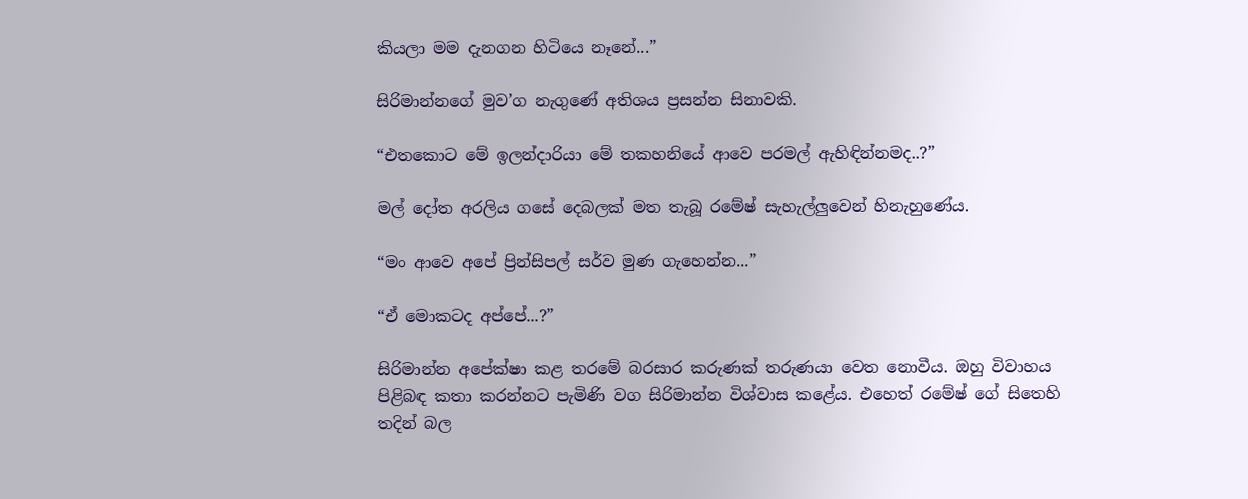කියලා මම දැනගන හිටියෙ නෑනේ...”

සිරිමාන්නගේ මුව’ග නැගුණේ අතිශය ප්‍රසන්න සිනාවකි.

“එතකොට මේ ඉලන්දාරියා මේ තකහනියේ ආවෙ පරමල් ඇහිඳින්නමද..?”

මල් දෝත අරලිය ගසේ දෙබලක් මත තැබූ රමේෂ් සැහැල්ලුවෙන් හිනැහුණේය.

“මං ආවෙ අපේ ප්‍රින්සිපල් සර්ව මුණ ගැහෙන්න...”

“ඒ මොකටද අප්පේ...?”

සිරිමාන්න අපේක්ෂා කළ තරමේ බරසාර කරුණක් තරුණයා වෙත නොවීය. ඔහු විවාහය පිළිබඳ කතා කරන්නට පැමිණි වග සිරිමාන්න විශ්වාස කළේය. එහෙත් රමේෂ් ගේ සිතෙහි තදින් බල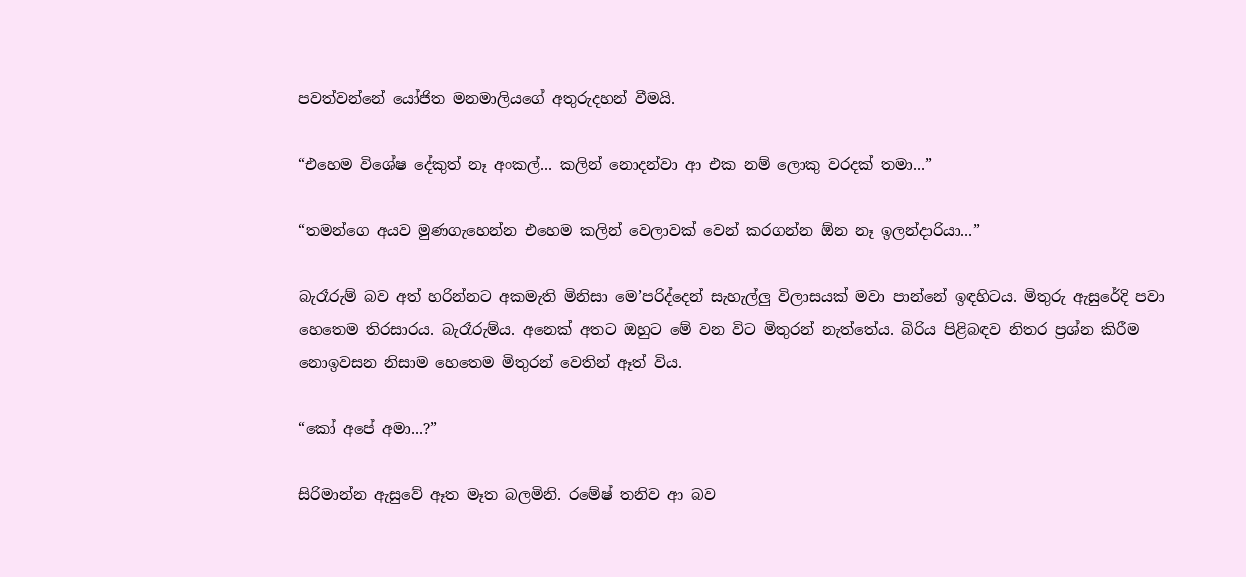පවත්වන්නේ යෝජිත මනමාලියගේ අතුරුදහන් වීමයි.

“එහෙම විශේෂ දේකුත් නෑ අංකල්... කලින් නොදන්වා ආ එක නම් ලොකු වරදක් තමා...”

“තමන්ගෙ අයව මුණගැහෙන්න එහෙම කලින් වෙලාවක් වෙන් කරගන්න ඕන නෑ ඉලන්දාරියා...”

බැරෑරුම් බව අත් හරින්නට අකමැති මිනිසා මෙ’පරිද්දෙන් සැහැල්ලු විලාසයක් මවා පාන්නේ ඉඳහිටය. මිතුරු ඇසුරේදි පවා හෙතෙම තිරසාරය. බැරෑරුම්ය. අනෙක් අතට ඔහුට මේ වන විට මිතුරන් නැත්තේය. බිරිය පිළිබඳව නිතර ප්‍රශ්න කිරීම නොඉවසන නිසාම හෙතෙම මිතුරන් වෙතින් ඈත් විය.

“කෝ අපේ අමා...?”

සිරිමාන්න ඇසුවේ ඈත මෑත බලමිනි. රමේෂ් තනිව ආ බව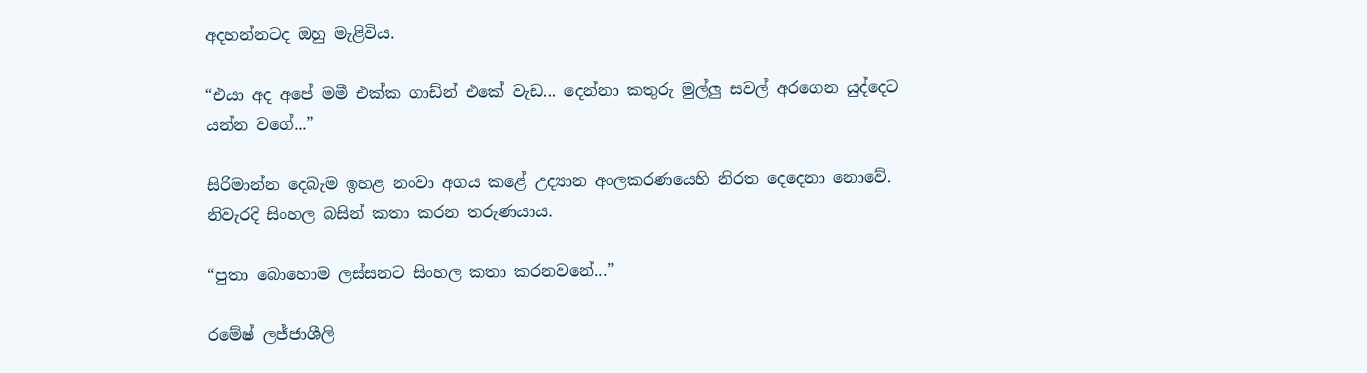අදහන්නටද ඔහු මැළිවිය.

“එයා අද අපේ මමී එක්ක ගාඩ්න් එකේ වැඩ... දෙන්නා කතුරු මුල්ලු සවල් අරගෙන යුද්දෙට යන්න වගේ...”

සිරිමාන්න දෙබැම ඉහළ නංවා අගය කළේ උද්‍යාන අංලකරණයෙහි නිරත දෙදෙනා නොවේ. නිවැරදි සිංහල බසින් කතා කරන තරුණයාය.

“පුතා බොහොම ලස්සනට සිංහල කතා කරනවනේ...”

රමේෂ් ලජ්ජාශීලි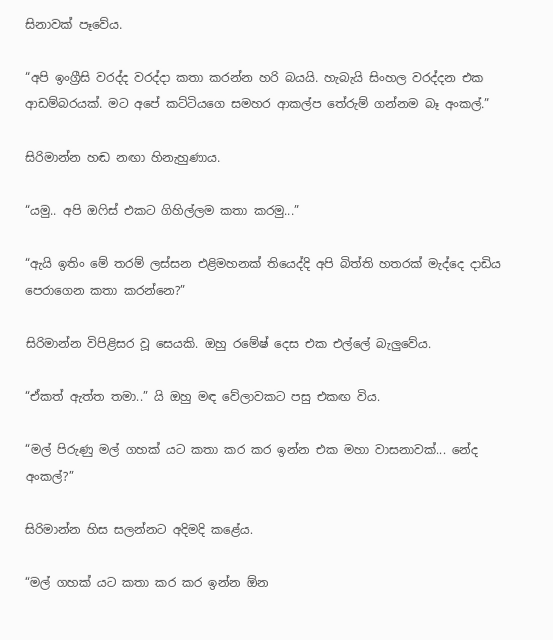සිනාවක් පෑවේය.

“අපි ඉංග්‍රීසි වරද්ද වරද්දා කතා කරන්න හරි බයයි. හැබැයි සිංහල වරද්දන එක ආඩම්බරයක්. මට අපේ කට්ටියගෙ සමහර ආකල්ප තේරුම් ගන්නම බෑ අංකල්.”

සිරිමාන්න හඬ නඟා හිනැහුණාය.

“යමු.. අපි ඔෆිස් එකට ‍ගිහිල්ලම කතා කරමු...”

“ඇයි ඉතිං මේ තරම් ලස්සන එළිමහනක් තියෙද්දි අපි බිත්ති හතරක් මැද්දෙ දාඩිය පෙරාගෙන කතා කරන්නෙ?”

සිරිමාන්න විපිළිසර වූ සෙයකි. ඔහු රමේෂ් දෙස එක එල්ලේ බැලුවේය.

“ඒකත් ඇත්ත තමා..” යි ඔහු මඳ වේලාවකට පසු එකඟ විය.

“මල් පිරුණු මල් ගහක් යට කතා කර කර ඉන්න එක මහා වාසනාවක්... නේද අංකල්?”

සිරිමාන්න හිස සලන්නට අදිමදි කළේය.

“මල් ගහක් යට කතා කර කර ඉන්න ඕන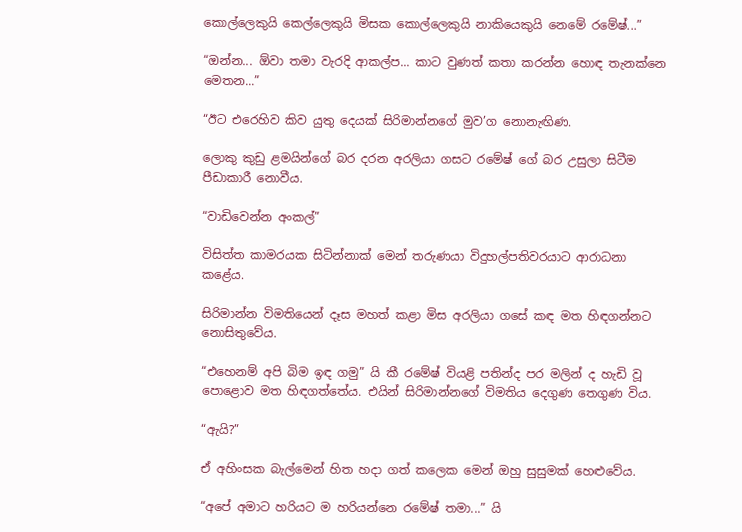කොල්ලෙකුයි කෙල්ලෙකුයි මිසක කොල්ලෙකුයි නාකියෙකුයි නෙමේ රමේෂ්...”

“ඔන්න... ඕවා තමා වැරදි ආකල්ප... කාට වුණත් කතා කරන්න හොඳ තැනක්නෙ මෙතන...”

“ඊට එරෙහිව කිව යුතු දෙයක් සිරිමාන්නගේ මුව’ග නොනැඟිණ.

ලොකු කුඩු ළමයින්ගේ බර දරන අරලියා ගසට රමේෂ් ගේ බර උසුලා සිටීම පීඩාකාරී නොවීය.

“වාඩිවෙන්න අංකල්”

විසිත්ත කාමරයක සිටින්නාක් මෙන් තරුණයා විදුහල්පතිවරයාට ආරාධනා කළේය.

සිරිමාන්න විමතියෙන් දෑස මහත් කළා මිස අරලියා ගසේ කඳ මත හිඳගන්නට නොසිතුවේය.

“එහෙනම් අපි බිම ඉඳ ගමු” යි කී රමේෂ් වියළි පතින්ද පර මලින් ද හැඩි වූ පොළොව මත හිඳගත්තේය. එයින් සිරිමාන්නගේ විමතිය දෙගුණ තෙගුණ විය.

“ඇයි?”

ඒ අහිංසක බැල්මෙන් හිත හදා ගත් කලෙක මෙන් ඔහු සුසුමක් හෙළුවේය.

“අපේ අමාට හරියට ම හරියන්නෙ රමේෂ් තමා...” යි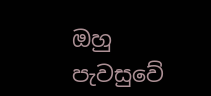ඔහු පැවසුවේ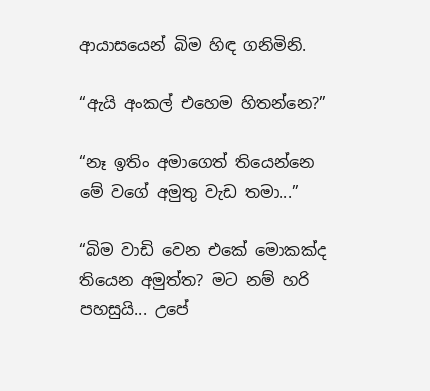ආයාසයෙන් බිම හිඳ ගනිමිනි.

“ඇයි අංකල් එහෙම හිතන්නෙ?”

“නෑ ඉතිං අමාගෙත් තියෙන්නෙ මේ වගේ අමුතු වැඩ තමා...”

“බිම වාඩි වෙන එකේ මොකක්ද තියෙන අමුත්ත? මට නම් හරි පහසුයි... උපේ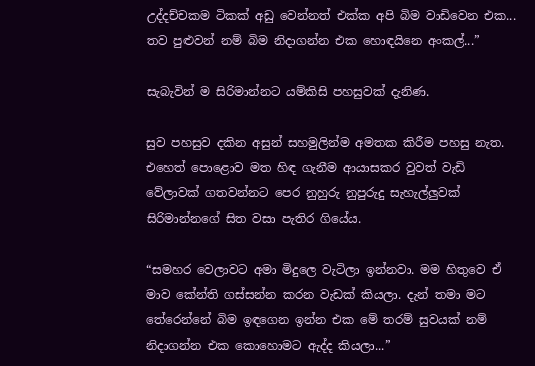උද්දච්චකම ටිකක් අඩු‍ වෙන්නත් එක්ක අපි බිම වාඩිවෙන එක... තව පුළුවන් නම් බිම නිදාගන්න එක හොඳයිනෙ අංකල්...”

සැබැවින් ම සිරිමාන්නට යම්කිසි පහසුවක් දැනිණ.

සුව පහසුව දකින අසුන් සහමුලින්ම අමතක කිරීම පහසු නැත. එහෙත් පොළොව මත හිඳ ගැනීම ආයාසකර වුවත් වැඩි වේලාවක් ගතවන්නට පෙර නුහුරු නුපුරුදු සැහැල්ලුවක් සිරිමාන්නගේ සිත වසා පැතිර ගියේය.

“සමහර වෙලාවට අමා මිදුලෙ වැටිලා ඉන්නවා. මම හිතුවෙ ඒ මාව කේන්ති ගස්සන්න කරන වැඩක් කියලා. දැන් තමා මට තේරෙන්නේ බිම ඉඳගෙන ඉන්න එක මේ තරම් සුවයක් නම් නිදාගන්න එක කොහොමට ඇද්ද කියලා...”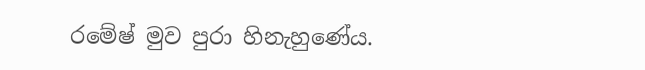රමේෂ් මුව පුරා හිනැහුණේය.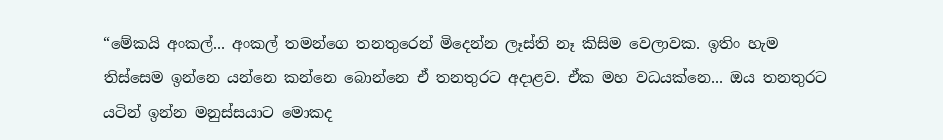“මේකයි අංකල්... අංකල් තමන්ගෙ තනතුරෙන් මිදෙන්න ලෑස්ති නෑ කිසිම වෙලාවක. ඉතිං හැම තිස්සෙම ඉන්නෙ යන්නෙ කන්නෙ බොන්නෙ ඒ තනතුරට අදාළව. ඒක මහ වධයක්නෙ... ඔය තනතුරට යටින් ඉන්න මනුස්සයාට මොකද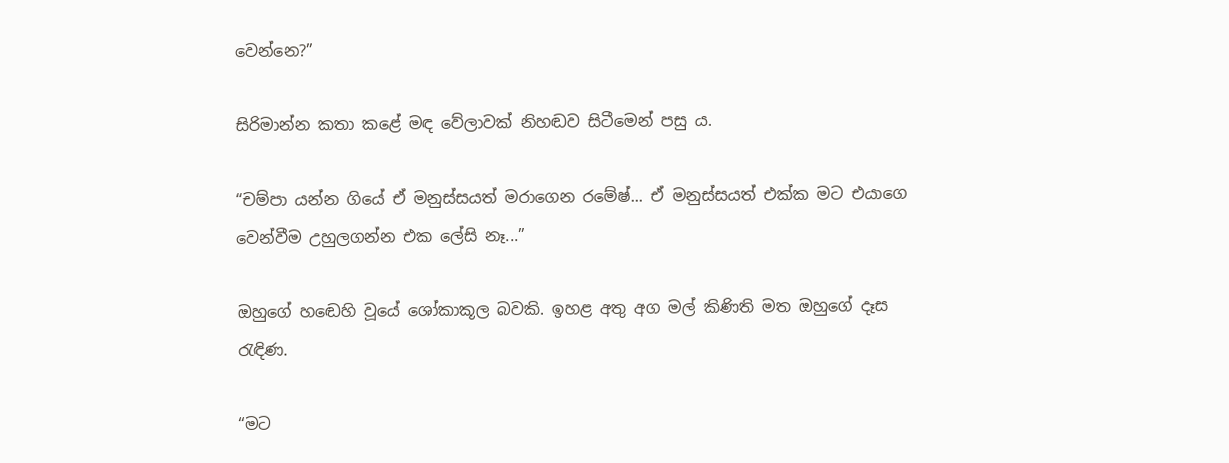වෙන්නෙ?”

සිරිමාන්න කතා කළේ මඳ වේලාවක් නිහඬව සිටීමෙන් පසු ය.

“චම්පා යන්න ගියේ ඒ මනුස්සයත් මරාගෙන රමේෂ්... ඒ මනුස්සයත් එක්ක මට එයාගෙ වෙන්වීම උහුලගන්න එක ලේසි නෑ...”

ඔහු‍ගේ හ‍ඬෙහි වූයේ ශෝකාකූල බවකි. ඉහළ අතු අග මල් කිණිති මත ඔහුගේ දෑස රැඳිණ.

“මට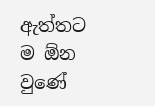ඇත්තට ම ඕන වුණේ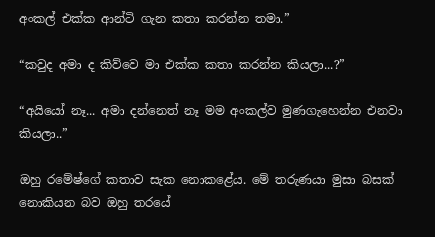අංකල් එක්ක ආන්ටි ගැන කතා කරන්න තමා.”

“කවුද අමා ද කිව්වෙ මා එක්ක කතා කරන්න කියලා...?”

“අයියෝ නෑ... අමා දන්නෙත් නෑ මම අංකල්ව මුණගැහෙන්න එනවා කියලා..”

ඔහු රමේෂ්ගේ කතාව සැක නොකළේය. මේ තරුණයා මුසා බසක් නොකියන බව ඔහු තරයේ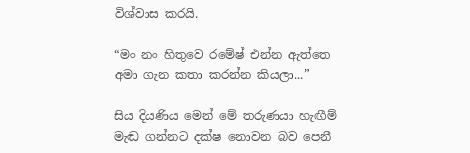විශ්වාස කරයි.

“මං නං හිතුවෙ රමේෂ් එන්න ඇත්තෙ අමා ගැන කතා කරන්න කියලා...”

සිය දියණිය මෙන් මේ තරුණයා හැඟීම් මැඬ ගන්නට දක්ෂ නොවන බව පෙනී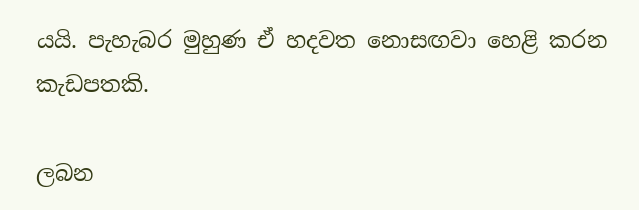යයි. පැහැබර මුහුණ ඒ හදවත නොසඟවා හෙළි කරන කැඩපතකි.

ලබන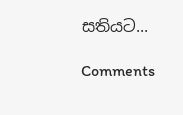සතියට‍...

Comments